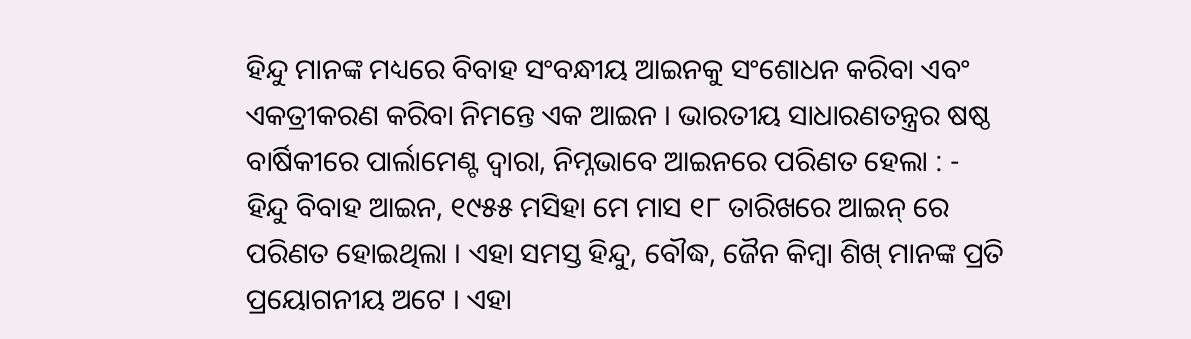ହିନ୍ଦୁ ମାନଙ୍କ ମଧ୍ୟରେ ବିବାହ ସଂବନ୍ଧୀୟ ଆଇନକୁ ସଂଶୋଧନ କରିବା ଏବଂ ଏକତ୍ରୀକରଣ କରିବା ନିମନ୍ତେ ଏକ ଆଇନ । ଭାରତୀୟ ସାଧାରଣତନ୍ତ୍ରର ଷଷ୍ଠ ବାର୍ଷିକୀରେ ପାର୍ଲାମେଣ୍ଟ ଦ୍ୱାରା, ନିମ୍ନଭାବେ ଆଇନରେ ପରିଣତ ହେଲା : -
ହିନ୍ଦୁ ବିବାହ ଆଇନ, ୧୯୫୫ ମସିହା ମେ ମାସ ୧୮ ତାରିଖରେ ଆଇନ୍ ରେ ପରିଣତ ହୋଇଥିଲା । ଏହା ସମସ୍ତ ହିନ୍ଦୁ, ବୌଦ୍ଧ, ଜୈନ କିମ୍ବା ଶିଖ୍ ମାନଙ୍କ ପ୍ରତି ପ୍ରୟୋଗନୀୟ ଅଟେ । ଏହା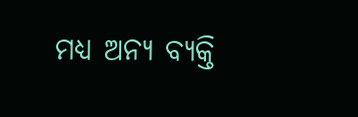ମଧ୍ୟ ଅନ୍ୟ ବ୍ୟକ୍ତି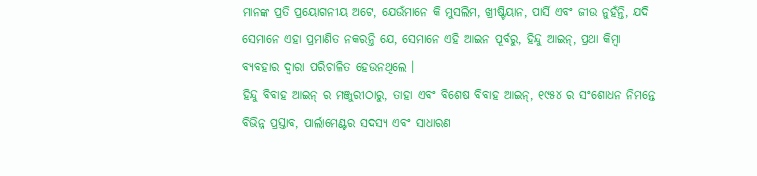ମାନଙ୍କ ପ୍ରତି ପ୍ରୟୋଗନୀୟ ଅଟେ, ଯେଉଁମାନେ କି ମୁସଲିମ, ଖ୍ରୀଷ୍ଟିୟାନ, ପାର୍ସି ଏବଂ ଜୀଉ ନୁହଁନ୍ତି, ଯଦି ସେମାନେ ଏହା ପ୍ରମାଣିତ ନକରନ୍ତି ଯେ, ସେମାନେ ଏହି ଆଇନ ପୂର୍ବରୁ, ହିନ୍ଦୁ ଆଇନ୍, ପ୍ରଥା କିମ୍ବା ବ୍ୟବହାର ଦ୍ୱାରା ପରିଚାଳିତ ହେଉନଥିଲେ ।
ହିନ୍ଦୁ ବିବାହ ଆଇନ୍ ର ମଞ୍ଜୁରୀଠାରୁ, ତାହା ଏବଂ ବିଶେଷ ବିବାହ ଆଇନ୍, ୧୯୫୪ ର ସଂଶୋଧନ ନିମନ୍ତେ ବିଭିନ୍ନ ପ୍ରସ୍ତାବ, ପାର୍ଲାମେଣ୍ଟର ସଦସ୍ୟ ଏବଂ ସାଧାରଣ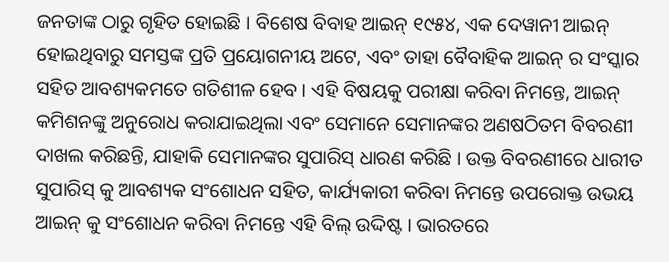ଜନତାଙ୍କ ଠାରୁ ଗୃହିତ ହୋଇଛି । ବିଶେଷ ବିବାହ ଆଇନ୍ ୧୯୫୪, ଏକ ଦେୱାନୀ ଆଇନ୍ ହୋଇଥିବାରୁ ସମସ୍ତଙ୍କ ପ୍ରତି ପ୍ରୟୋଗନୀୟ ଅଟେ, ଏବଂ ତାହା ବୈବାହିକ ଆଇନ୍ ର ସଂସ୍କାର ସହିତ ଆବଶ୍ୟକମତେ ଗତିଶୀଳ ହେବ । ଏହି ବିଷୟକୁ ପରୀକ୍ଷା କରିବା ନିମନ୍ତେ, ଆଇନ୍ କମିଶନଙ୍କୁ ଅନୁରୋଧ କରାଯାଇଥିଲା ଏବଂ ସେମାନେ ସେମାନଙ୍କର ଅଣଷଠିତମ ବିବରଣୀ ଦାଖଲ କରିଛନ୍ତି, ଯାହାକି ସେମାନଙ୍କର ସୁପାରିସ୍ ଧାରଣ କରିଛି । ଉକ୍ତ ବିବରଣୀରେ ଧାରୀତ ସୁପାରିସ୍ କୁ ଆବଶ୍ୟକ ସଂଶୋଧନ ସହିତ, କାର୍ଯ୍ୟକାରୀ କରିବା ନିମନ୍ତେ ଉପରୋକ୍ତ ଉଭୟ ଆଇନ୍ କୁ ସଂଶୋଧନ କରିବା ନିମନ୍ତେ ଏହି ବିଲ୍ ଉଦ୍ଦିଷ୍ଟ । ଭାରତରେ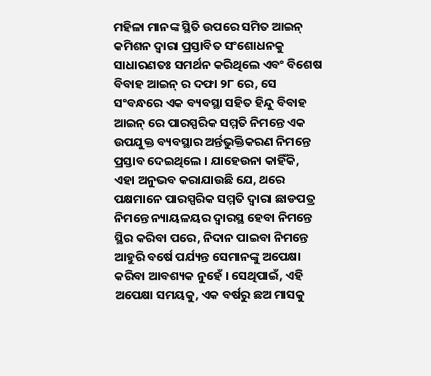ମହିଳା ମାନଙ୍କ ସ୍ଥିତି ଉପରେ ସମିତ ଆଇନ୍ କମିଶନ ଦ୍ଵାରା ପ୍ରସ୍ତାବିତ ସଂଶୋଧନକୁ ସାଧାରଣତଃ ସମର୍ଥନ କରିଥିଲେ ଏବଂ ବିଶେଷ ବିବାହ ଆଇନ୍ ର ଦଫା ୨୮ ରେ, ସେ ସଂବନ୍ଧରେ ଏକ ବ୍ୟବସ୍ଥା ସହିତ ହିନ୍ଦୁ ବିବାହ ଆଇନ୍ ରେ ପାରସ୍ପରିକ ସମ୍ମତି ନିମନ୍ତେ ଏକ ଉପଯୁକ୍ତ ବ୍ୟବସ୍ଥାର ଅର୍ନ୍ତଭୁକ୍ତିକରଣ ନିମନ୍ତେ ପ୍ରସ୍ତାବ ଦେଇଥିଲେ । ଯାହେଉନା କାହିଁକି, ଏହା ଅନୁଭବ କରାଯାଉଛି ଯେ, ଥରେ ପକ୍ଷମାନେ ପାରସ୍ପରିକ ସମ୍ମତି ଦ୍ଵାରା ଛାଡପତ୍ର ନିମନ୍ତେ ନ୍ୟାୟଳୟର ଦ୍ଵାରସ୍ଥ ହେବା ନିମନ୍ତେ ସ୍ଥିର କରିବା ପରେ, ନିଦାନ ପାଇବା ନିମନ୍ତେ ଆହୁରି ବର୍ଷେ ପର୍ଯ୍ୟନ୍ତ ସେମାନଙ୍କୁ ଅପେକ୍ଷା କରିବା ଆବଶ୍ୟକ ନୁହେଁ । ସେଥିପାଇଁ, ଏହି ଅପେକ୍ଷା ସମୟକୁ, ଏକ ବର୍ଷରୁ ଛଅ ମାସକୁ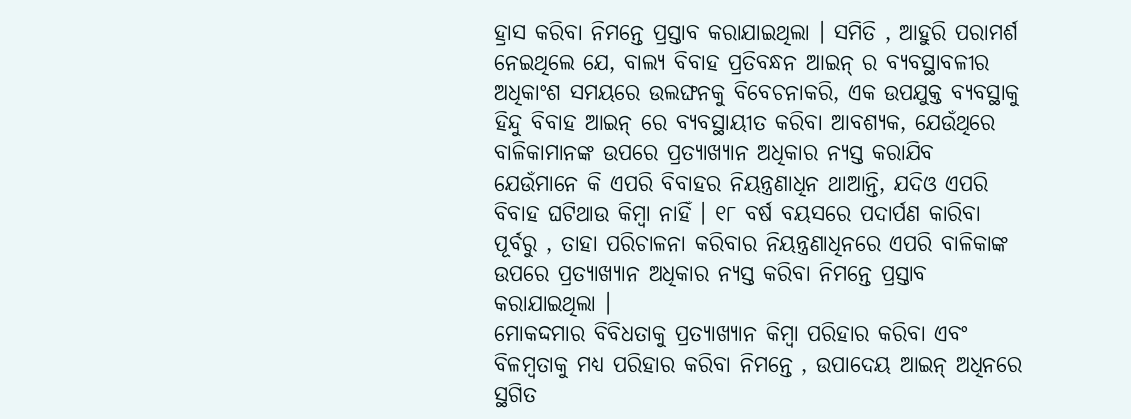ହ୍ରାସ କରିବା ନିମନ୍ତେ ପ୍ରସ୍ତାବ କରାଯାଇଥିଲା । ସମିତି , ଆହୁରି ପରାମର୍ଶ ନେଇଥିଲେ ଯେ, ବାଲ୍ୟ ବିବାହ ପ୍ରତିବନ୍ଧନ ଆଇନ୍ ର ବ୍ୟବସ୍ଥାବଳୀର ଅଧିକାଂଶ ସମୟରେ ଉଲଙ୍ଘନକୁ ବିବେଚନାକରି, ଏକ ଉପଯୁକ୍ତ ବ୍ୟବସ୍ଥାକୁ ହିନ୍ଦୁ ବିବାହ ଆଇନ୍ ରେ ବ୍ୟବସ୍ଥାୟୀତ କରିବା ଆବଶ୍ୟକ, ଯେଉଁଥିରେ ବାଳିକାମାନଙ୍କ ଉପରେ ପ୍ରତ୍ୟାଖ୍ୟାନ ଅଧିକାର ନ୍ୟସ୍ତ କରାଯିବ ଯେଉଁମାନେ କି ଏପରି ବିବାହର ନିୟନ୍ତ୍ରଣାଧିନ ଥାଆନ୍ତି, ଯଦିଓ ଏପରି ବିବାହ ଘଟିଥାଉ କିମ୍ବା ନାହିଁ । ୧୮ ବର୍ଷ ବୟସରେ ପଦାର୍ପଣ କାରିବା ପୂର୍ବରୁ , ତାହା ପରିଚାଳନା କରିବାର ନିୟନ୍ତ୍ରଣାଧିନରେ ଏପରି ବାଳିକାଙ୍କ ଉପରେ ପ୍ରତ୍ୟାଖ୍ୟାନ ଅଧିକାର ନ୍ୟସ୍ତ କରିବା ନିମନ୍ତେ ପ୍ରସ୍ତାବ କରାଯାଇଥିଲା ।
ମୋକଦ୍ଦମାର ବିବିଧତାକୁ ପ୍ରତ୍ୟାଖ୍ୟାନ କିମ୍ବା ପରିହାର କରିବା ଏବଂ ବିଳମ୍ବତାକୁ ମଧ୍ୟ ପରିହାର କରିବା ନିମନ୍ତେ , ଉପାଦେୟ ଆଇନ୍ ଅଧିନରେ ସ୍ଥଗିତ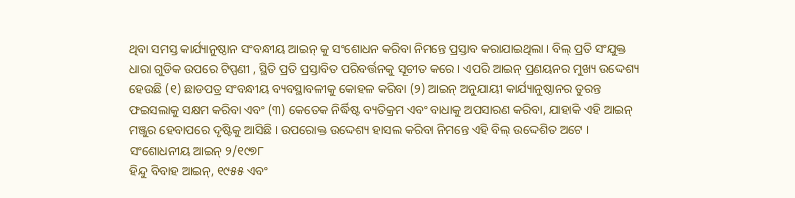ଥିବା ସମସ୍ତ କାର୍ଯ୍ୟାନୁଷ୍ଠାନ ସଂବନ୍ଧୀୟ ଆଇନ୍ କୁ ସଂଶୋଧନ କରିବା ନିମନ୍ତେ ପ୍ରସ୍ତାବ କରାଯାଇଥିଲା । ବିଲ୍ ପ୍ରତି ସଂଯୁକ୍ତ ଧାରା ଗୁଡିକ ଉପରେ ଟିପ୍ପଣୀ , ସ୍ଥିତି ପ୍ରତି ପ୍ରସ୍ତାବିତ ପରିବର୍ତ୍ତନକୁ ସୂଚୀତ କରେ । ଏପରି ଆଇନ୍ ପ୍ରଣୟନର ମୁଖ୍ୟ ଉଦ୍ଦେଶ୍ୟ ହେଉଛି (୧) ଛାଡପତ୍ର ସଂବନ୍ଧୀୟ ବ୍ୟବସ୍ଥାବଳୀକୁ କୋହଳ କରିବା (୨) ଆଇନ୍ ଅନୁଯାୟୀ କାର୍ଯ୍ୟାନୁଷ୍ଠାନର ତୁରନ୍ତ ଫଇସଲାକୁ ସକ୍ଷମ କରିବା ଏବଂ (୩) କେତେକ ନିର୍ଦ୍ଧିଷ୍ଟ ବ୍ୟତିକ୍ରମ ଏବଂ ବାଧାକୁ ଅପସାରଣ କରିବା, ଯାହାକି ଏହି ଆଇନ୍ ମଞ୍ଜୁର ହେବାପରେ ଦୃଷ୍ଟିକୁ ଆସିଛି । ଉପରୋକ୍ତ ଉଦ୍ଦେଶ୍ୟ ହାସଲ କରିବା ନିମନ୍ତେ ଏହି ବିଲ୍ ଉଦ୍ଦେଶିତ ଅଟେ ।
ସଂଶୋଧନୀୟ ଆଇନ୍ ୨/୧୯୭୮
ହିନ୍ଦୁ ବିବାହ ଆଇନ୍, ୧୯୫୫ ଏବଂ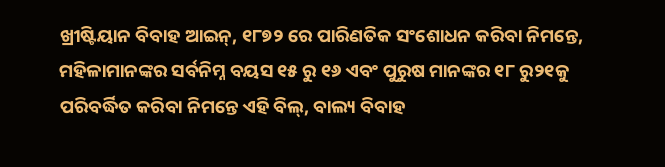ଖ୍ରୀଷ୍ଟିୟାନ ବିବାହ ଆଇନ୍, ୧୮୭୨ ରେ ପାରିଣତିକ ସଂଶୋଧନ କରିବା ନିମନ୍ତେ, ମହିଳାମାନଙ୍କର ସର୍ବନିମ୍ନ ବୟସ ୧୫ ରୁ ୧୬ ଏବଂ ପୁରୁଷ ମାନଙ୍କର ୧୮ ରୁ୨୧କୁ ପରିବର୍ଦ୍ଧିତ କରିବା ନିମନ୍ତେ ଏହି ବିଲ୍, ବାଲ୍ୟ ବିବାହ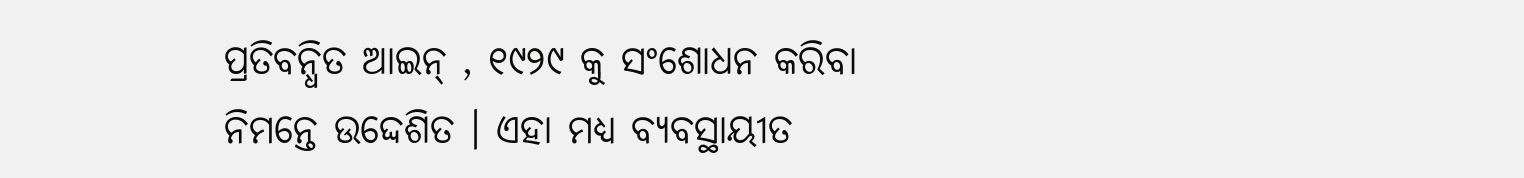ପ୍ରତିବନ୍ଧିତ ଆଇନ୍ , ୧୯୨୯ କୁ ସଂଶୋଧନ କରିବା ନିମନ୍ତେ ଉଦ୍ଦେଶିତ । ଏହା ମଧ୍ୟ ବ୍ୟବସ୍ଥାୟୀତ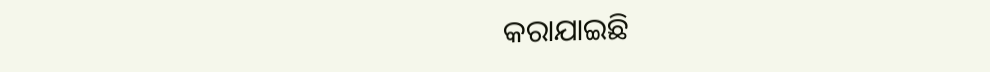କରାଯାଇଛି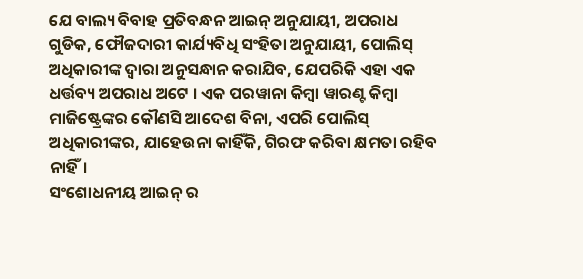ଯେ ବାଲ୍ୟ ବିବାହ ପ୍ରତିବନ୍ଧନ ଆଇନ୍ ଅନୁଯାୟୀ, ଅପରାଧ ଗୁଡିକ, ଫୌଜଦାରୀ କାର୍ଯ୍ୟବିଧି ସଂହିତା ଅନୁଯାୟୀ, ପୋଲିସ୍ ଅଧିକାରୀଙ୍କ ଦ୍ଵାରା ଅନୁସନ୍ଧାନ କରାଯିବ, ଯେପରିକି ଏହା ଏକ ଧର୍ତ୍ତବ୍ୟ ଅପରାଧ ଅଟେ । ଏକ ପରୱାନା କିମ୍ବା ୱାରଣ୍ଟ କିମ୍ବା ମାଜିଷ୍ଟ୍ରେଙ୍କର କୌଣସି ଆଦେଶ ବିନା, ଏପରି ପୋଲିସ୍ ଅଧିକାରୀଙ୍କର, ଯାହେଉନା କାହିଁକି, ଗିରଫ କରିବା କ୍ଷମତା ରହିବ ନାହିଁ।
ସଂଶୋଧନୀୟ ଆଇନ୍ ର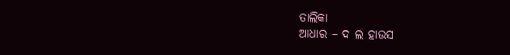ତାଲିକା
ଆଧାର – ଦ ଲ ହାଉସ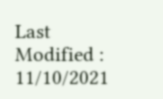Last Modified : 11/10/2021